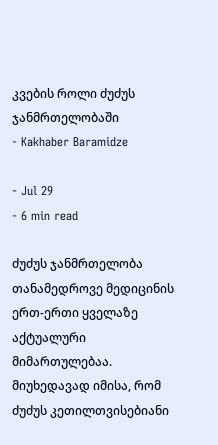კვების როლი ძუძუს ჯანმრთელობაში
- Kakhaber Baramidze

- Jul 29
- 6 min read

ძუძუს ჯანმრთელობა თანამედროვე მედიცინის ერთ-ერთი ყველაზე აქტუალური მიმართულებაა. მიუხედავად იმისა, რომ ძუძუს კეთილთვისებიანი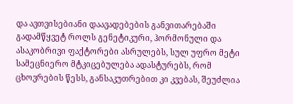და ავთვისებიანი დაავადებების განვითარებაში გადამწყვეტ როლს გენეტიკური, ჰორმონული და ასაკობრივი ფაქტორები ასრულებს, სულ უფრო მეტი სამეცნიერო მტკიცებულება ადასტურებს, რომ ცხოვრების წესს, განსაკუთრებით კი კვებას, შეუძლია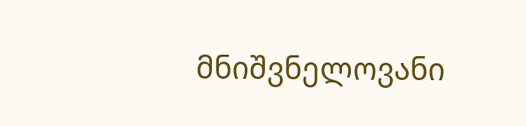მნიშვნელოვანი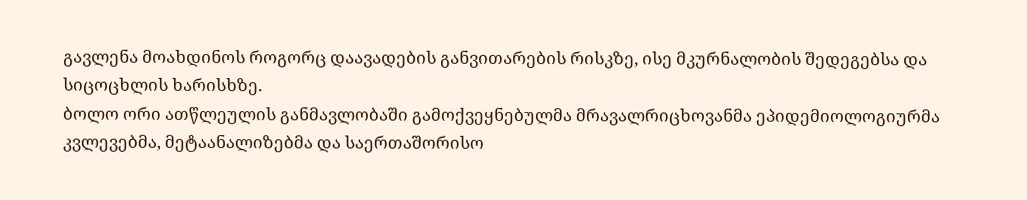გავლენა მოახდინოს როგორც დაავადების განვითარების რისკზე, ისე მკურნალობის შედეგებსა და სიცოცხლის ხარისხზე.
ბოლო ორი ათწლეულის განმავლობაში გამოქვეყნებულმა მრავალრიცხოვანმა ეპიდემიოლოგიურმა კვლევებმა, მეტაანალიზებმა და საერთაშორისო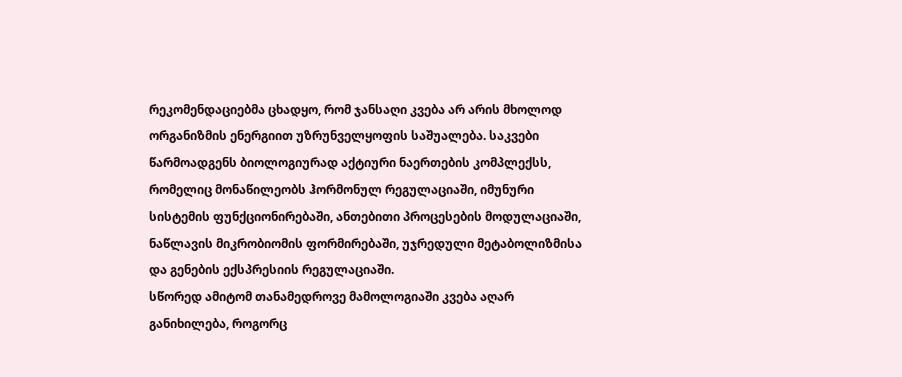რეკომენდაციებმა ცხადყო, რომ ჯანსაღი კვება არ არის მხოლოდ ორგანიზმის ენერგიით უზრუნველყოფის საშუალება. საკვები წარმოადგენს ბიოლოგიურად აქტიური ნაერთების კომპლექსს, რომელიც მონაწილეობს ჰორმონულ რეგულაციაში, იმუნური სისტემის ფუნქციონირებაში, ანთებითი პროცესების მოდულაციაში, ნაწლავის მიკრობიომის ფორმირებაში, უჯრედული მეტაბოლიზმისა და გენების ექსპრესიის რეგულაციაში.
სწორედ ამიტომ თანამედროვე მამოლოგიაში კვება აღარ განიხილება, როგორც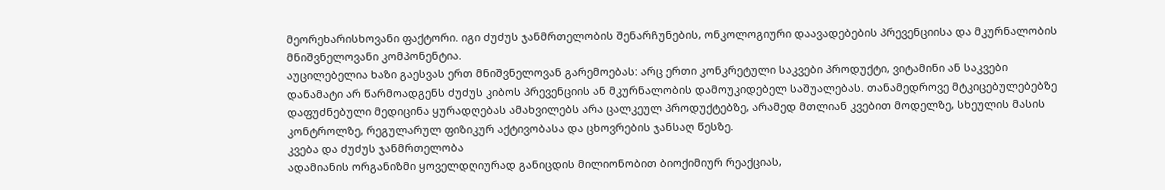მეორეხარისხოვანი ფაქტორი. იგი ძუძუს ჯანმრთელობის შენარჩუნების, ონკოლოგიური დაავადებების პრევენციისა და მკურნალობის მნიშვნელოვანი კომპონენტია.
აუცილებელია ხაზი გაესვას ერთ მნიშვნელოვან გარემოებას: არც ერთი კონკრეტული საკვები პროდუქტი, ვიტამინი ან საკვები დანამატი არ წარმოადგენს ძუძუს კიბოს პრევენციის ან მკურნალობის დამოუკიდებელ საშუალებას. თანამედროვე მტკიცებულებებზე დაფუძნებული მედიცინა ყურადღებას ამახვილებს არა ცალკეულ პროდუქტებზე, არამედ მთლიან კვებით მოდელზე, სხეულის მასის კონტროლზე, რეგულარულ ფიზიკურ აქტივობასა და ცხოვრების ჯანსაღ წესზე.
კვება და ძუძუს ჯანმრთელობა
ადამიანის ორგანიზმი ყოველდღიურად განიცდის მილიონობით ბიოქიმიურ რეაქციას,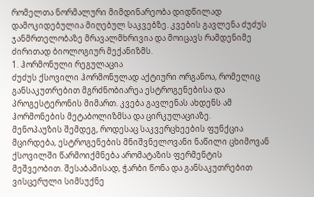რომელთა ნორმალური მიმდინარეობა დიდწილად დამოკიდებულია მიღებულ საკვებზე. კვების გავლენა ძუძუს ჯანმრთელობაზე მრავალმხრივია და მოიცავს რამდენიმე ძირითად ბიოლოგიურ მექანიზმს.
1. ჰორმონული რეგულაცია
ძუძუს ქსოვილი ჰორმონულად აქტიური ორგანოა, რომელიც განსაკუთრებით მგრძნობიარეა ესტროგენებისა და პროგესტერონის მიმართ. კვება გავლენას ახდენს ამ ჰორმონების მეტაბოლიზმსა და ცირკულაციაზე.
მენოპაუზის შემდეგ, როდესაც საკვერცხეების ფუნქცია მცირდება, ესტროგენების მნიშვნელოვანი ნაწილი ცხიმოვან ქსოვილში წარმოიქმნება არომატაზის ფერმენტის მეშვეობით. შესაბამისად, ჭარბი წონა და განსაკუთრებით ვისცერული სიმსუქნე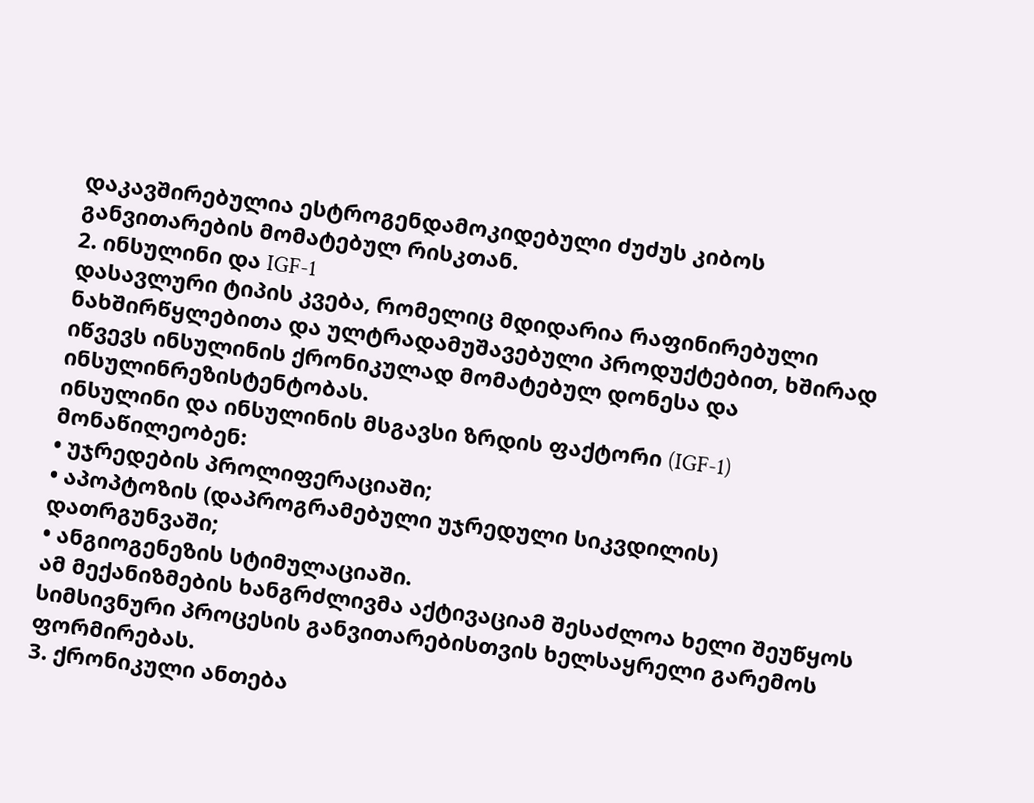დაკავშირებულია ესტროგენდამოკიდებული ძუძუს კიბოს განვითარების მომატებულ რისკთან.
2. ინსულინი და IGF-1
დასავლური ტიპის კვება, რომელიც მდიდარია რაფინირებული ნახშირწყლებითა და ულტრადამუშავებული პროდუქტებით, ხშირად იწვევს ინსულინის ქრონიკულად მომატებულ დონესა და ინსულინრეზისტენტობას.
ინსულინი და ინსულინის მსგავსი ზრდის ფაქტორი (IGF-1) მონაწილეობენ:
• უჯრედების პროლიფერაციაში;
• აპოპტოზის (დაპროგრამებული უჯრედული სიკვდილის) დათრგუნვაში;
• ანგიოგენეზის სტიმულაციაში.
ამ მექანიზმების ხანგრძლივმა აქტივაციამ შესაძლოა ხელი შეუწყოს სიმსივნური პროცესის განვითარებისთვის ხელსაყრელი გარემოს ფორმირებას.
3. ქრონიკული ანთება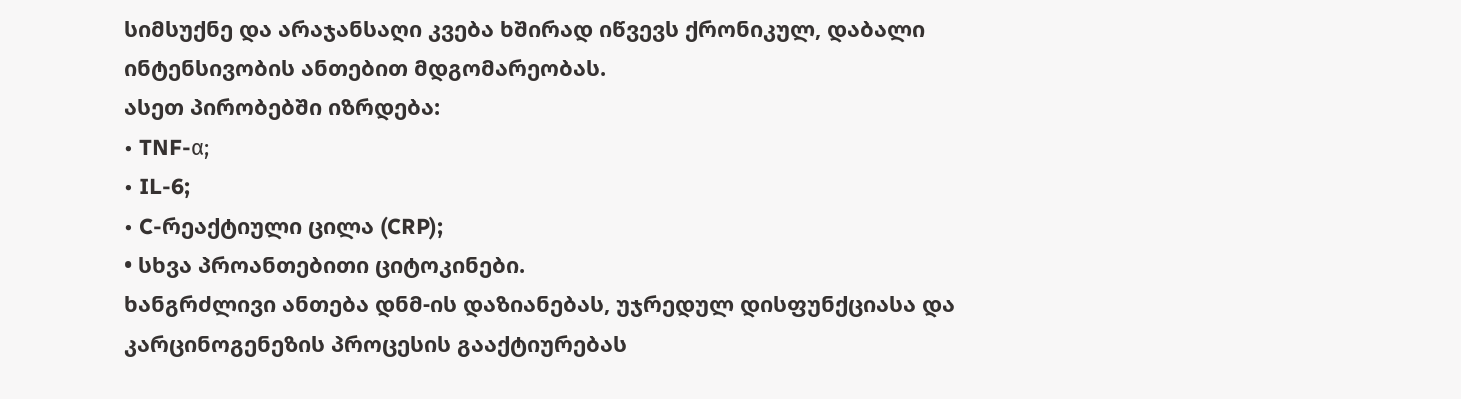სიმსუქნე და არაჯანსაღი კვება ხშირად იწვევს ქრონიკულ, დაბალი ინტენსივობის ანთებით მდგომარეობას.
ასეთ პირობებში იზრდება:
• TNF-α;
• IL-6;
• C-რეაქტიული ცილა (CRP);
• სხვა პროანთებითი ციტოკინები.
ხანგრძლივი ანთება დნმ-ის დაზიანებას, უჯრედულ დისფუნქციასა და კარცინოგენეზის პროცესის გააქტიურებას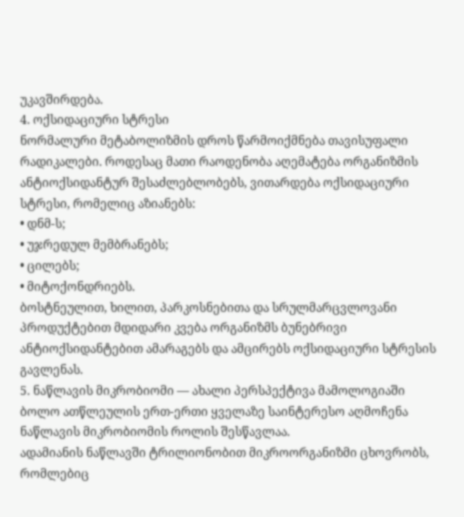უკავშირდება.
4. ოქსიდაციური სტრესი
ნორმალური მეტაბოლიზმის დროს წარმოიქმნება თავისუფალი რადიკალები. როდესაც მათი რაოდენობა აღემატება ორგანიზმის ანტიოქსიდანტურ შესაძლებლობებს, ვითარდება ოქსიდაციური სტრესი, რომელიც აზიანებს:
• დნმ-ს;
• უჯრედულ მემბრანებს;
• ცილებს;
• მიტოქონდრიებს.
ბოსტნეულით, ხილით, პარკოსნებითა და სრულმარცვლოვანი პროდუქტებით მდიდარი კვება ორგანიზმს ბუნებრივი ანტიოქსიდანტებით ამარაგებს და ამცირებს ოქსიდაციური სტრესის გავლენას.
5. ნაწლავის მიკრობიომი — ახალი პერსპექტივა მამოლოგიაში
ბოლო ათწლეულის ერთ-ერთი ყველაზე საინტერესო აღმოჩენა ნაწლავის მიკრობიომის როლის შესწავლაა.
ადამიანის ნაწლავში ტრილიონობით მიკროორგანიზმი ცხოვრობს, რომლებიც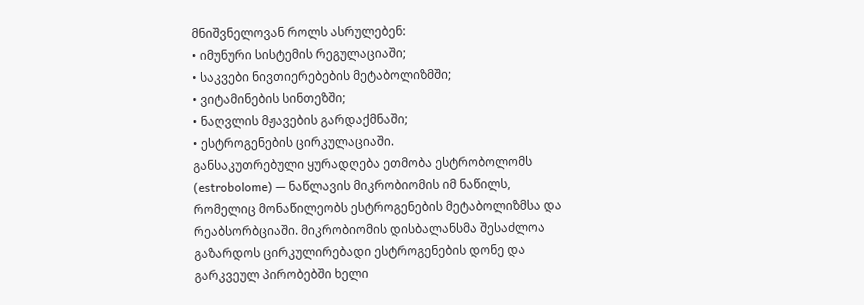მნიშვნელოვან როლს ასრულებენ:
• იმუნური სისტემის რეგულაციაში;
• საკვები ნივთიერებების მეტაბოლიზმში;
• ვიტამინების სინთეზში;
• ნაღვლის მჟავების გარდაქმნაში;
• ესტროგენების ცირკულაციაში.
განსაკუთრებული ყურადღება ეთმობა ესტრობოლომს (estrobolome) — ნაწლავის მიკრობიომის იმ ნაწილს, რომელიც მონაწილეობს ესტროგენების მეტაბოლიზმსა და რეაბსორბციაში. მიკრობიომის დისბალანსმა შესაძლოა გაზარდოს ცირკულირებადი ესტროგენების დონე და გარკვეულ პირობებში ხელი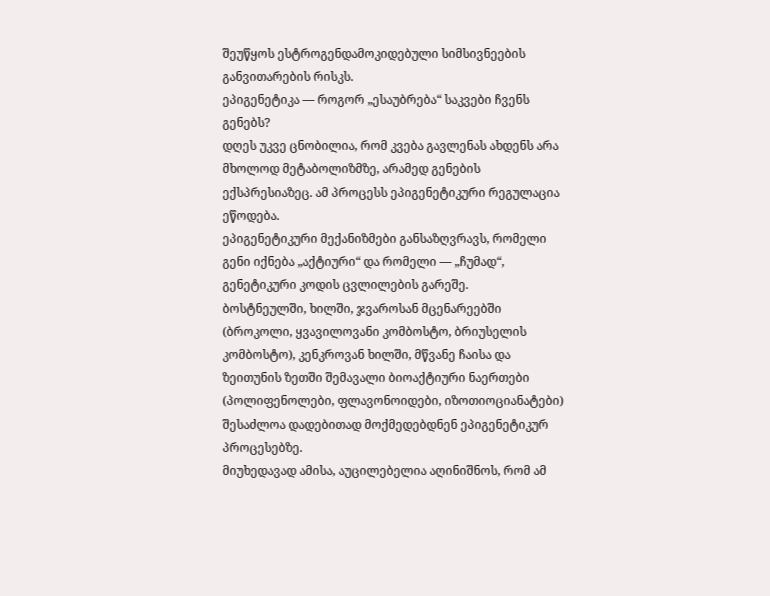შეუწყოს ესტროგენდამოკიდებული სიმსივნეების განვითარების რისკს.
ეპიგენეტიკა — როგორ „ესაუბრება“ საკვები ჩვენს გენებს?
დღეს უკვე ცნობილია, რომ კვება გავლენას ახდენს არა მხოლოდ მეტაბოლიზმზე, არამედ გენების ექსპრესიაზეც. ამ პროცესს ეპიგენეტიკური რეგულაცია ეწოდება.
ეპიგენეტიკური მექანიზმები განსაზღვრავს, რომელი გენი იქნება „აქტიური“ და რომელი — „ჩუმად“, გენეტიკური კოდის ცვლილების გარეშე.
ბოსტნეულში, ხილში, ჯვაროსან მცენარეებში (ბროკოლი, ყვავილოვანი კომბოსტო, ბრიუსელის კომბოსტო), კენკროვან ხილში, მწვანე ჩაისა და ზეითუნის ზეთში შემავალი ბიოაქტიური ნაერთები (პოლიფენოლები, ფლავონოიდები, იზოთიოციანატები) შესაძლოა დადებითად მოქმედებდნენ ეპიგენეტიკურ პროცესებზე.
მიუხედავად ამისა, აუცილებელია აღინიშნოს, რომ ამ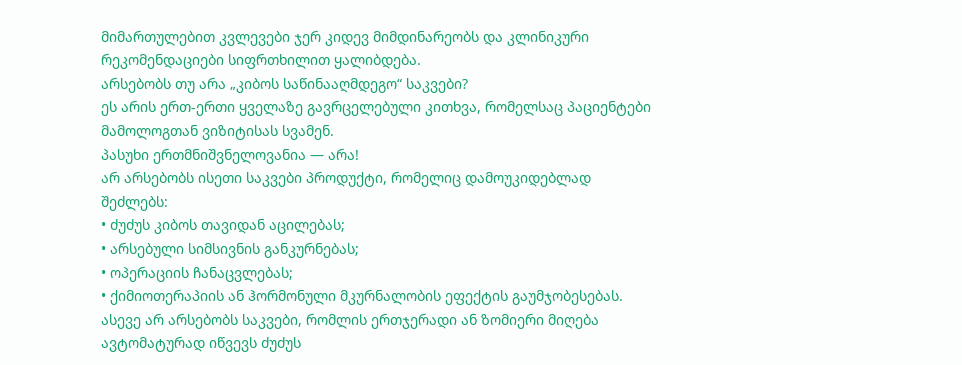მიმართულებით კვლევები ჯერ კიდევ მიმდინარეობს და კლინიკური რეკომენდაციები სიფრთხილით ყალიბდება.
არსებობს თუ არა „კიბოს საწინააღმდეგო“ საკვები?
ეს არის ერთ-ერთი ყველაზე გავრცელებული კითხვა, რომელსაც პაციენტები მამოლოგთან ვიზიტისას სვამენ.
პასუხი ერთმნიშვნელოვანია — არა!
არ არსებობს ისეთი საკვები პროდუქტი, რომელიც დამოუკიდებლად შეძლებს:
• ძუძუს კიბოს თავიდან აცილებას;
• არსებული სიმსივნის განკურნებას;
• ოპერაციის ჩანაცვლებას;
• ქიმიოთერაპიის ან ჰორმონული მკურნალობის ეფექტის გაუმჯობესებას.
ასევე არ არსებობს საკვები, რომლის ერთჯერადი ან ზომიერი მიღება ავტომატურად იწვევს ძუძუს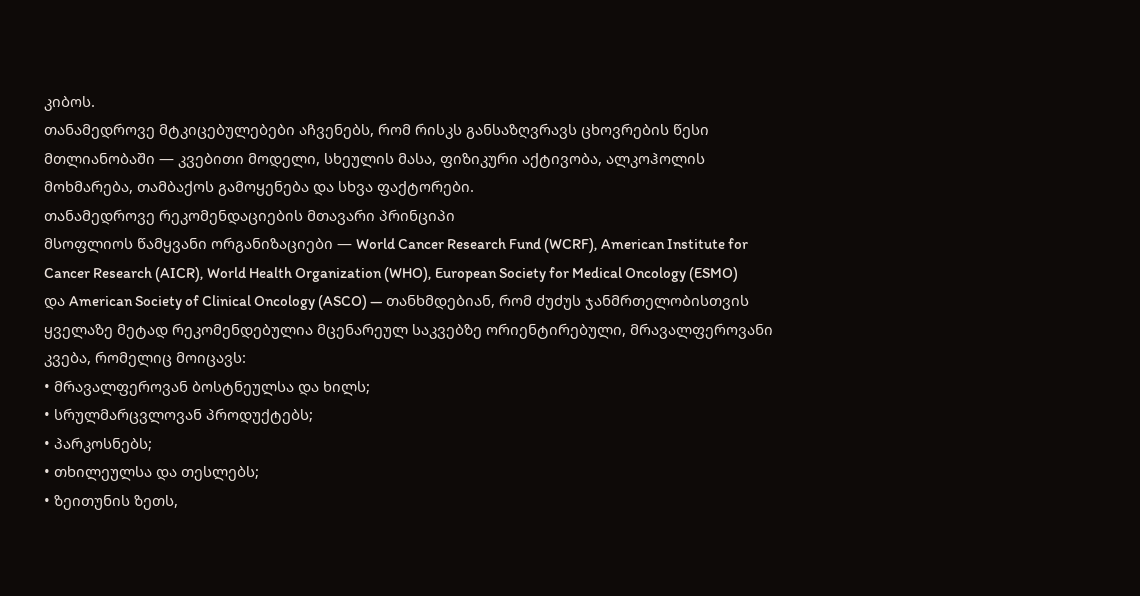კიბოს.
თანამედროვე მტკიცებულებები აჩვენებს, რომ რისკს განსაზღვრავს ცხოვრების წესი მთლიანობაში — კვებითი მოდელი, სხეულის მასა, ფიზიკური აქტივობა, ალკოჰოლის მოხმარება, თამბაქოს გამოყენება და სხვა ფაქტორები.
თანამედროვე რეკომენდაციების მთავარი პრინციპი
მსოფლიოს წამყვანი ორგანიზაციები — World Cancer Research Fund (WCRF), American Institute for Cancer Research (AICR), World Health Organization (WHO), European Society for Medical Oncology (ESMO) და American Society of Clinical Oncology (ASCO) — თანხმდებიან, რომ ძუძუს ჯანმრთელობისთვის ყველაზე მეტად რეკომენდებულია მცენარეულ საკვებზე ორიენტირებული, მრავალფეროვანი კვება, რომელიც მოიცავს:
• მრავალფეროვან ბოსტნეულსა და ხილს;
• სრულმარცვლოვან პროდუქტებს;
• პარკოსნებს;
• თხილეულსა და თესლებს;
• ზეითუნის ზეთს,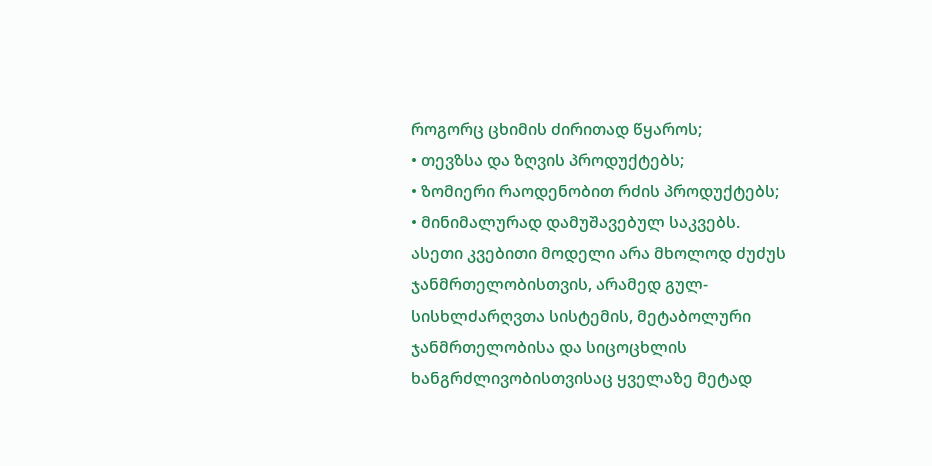როგორც ცხიმის ძირითად წყაროს;
• თევზსა და ზღვის პროდუქტებს;
• ზომიერი რაოდენობით რძის პროდუქტებს;
• მინიმალურად დამუშავებულ საკვებს.
ასეთი კვებითი მოდელი არა მხოლოდ ძუძუს ჯანმრთელობისთვის, არამედ გულ-სისხლძარღვთა სისტემის, მეტაბოლური ჯანმრთელობისა და სიცოცხლის ხანგრძლივობისთვისაც ყველაზე მეტად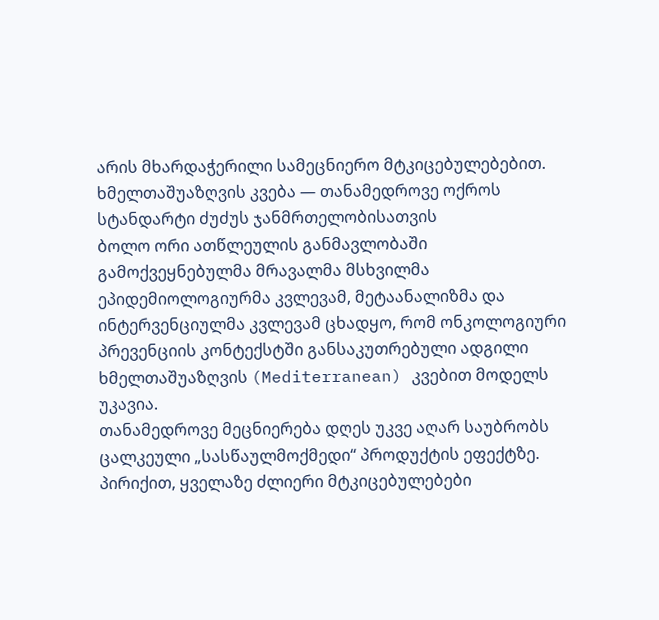არის მხარდაჭერილი სამეცნიერო მტკიცებულებებით.
ხმელთაშუაზღვის კვება — თანამედროვე ოქროს სტანდარტი ძუძუს ჯანმრთელობისათვის
ბოლო ორი ათწლეულის განმავლობაში გამოქვეყნებულმა მრავალმა მსხვილმა ეპიდემიოლოგიურმა კვლევამ, მეტაანალიზმა და ინტერვენციულმა კვლევამ ცხადყო, რომ ონკოლოგიური პრევენციის კონტექსტში განსაკუთრებული ადგილი ხმელთაშუაზღვის (Mediterranean) კვებით მოდელს უკავია.
თანამედროვე მეცნიერება დღეს უკვე აღარ საუბრობს ცალკეული „სასწაულმოქმედი“ პროდუქტის ეფექტზე. პირიქით, ყველაზე ძლიერი მტკიცებულებები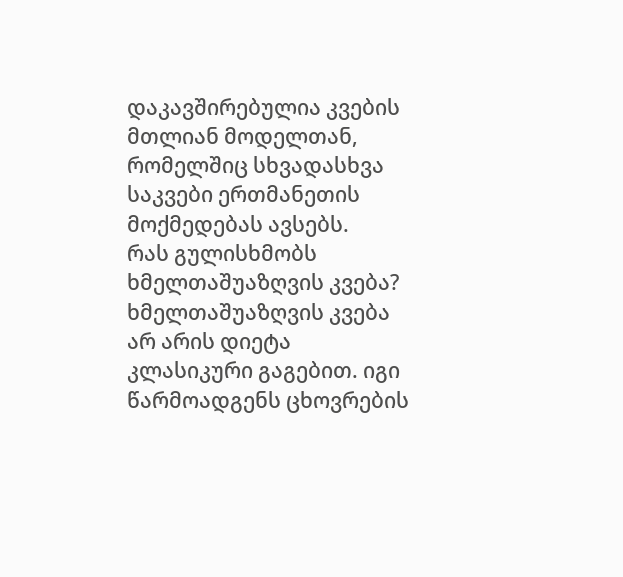დაკავშირებულია კვების მთლიან მოდელთან, რომელშიც სხვადასხვა საკვები ერთმანეთის მოქმედებას ავსებს.
რას გულისხმობს ხმელთაშუაზღვის კვება?
ხმელთაშუაზღვის კვება არ არის დიეტა კლასიკური გაგებით. იგი წარმოადგენს ცხოვრების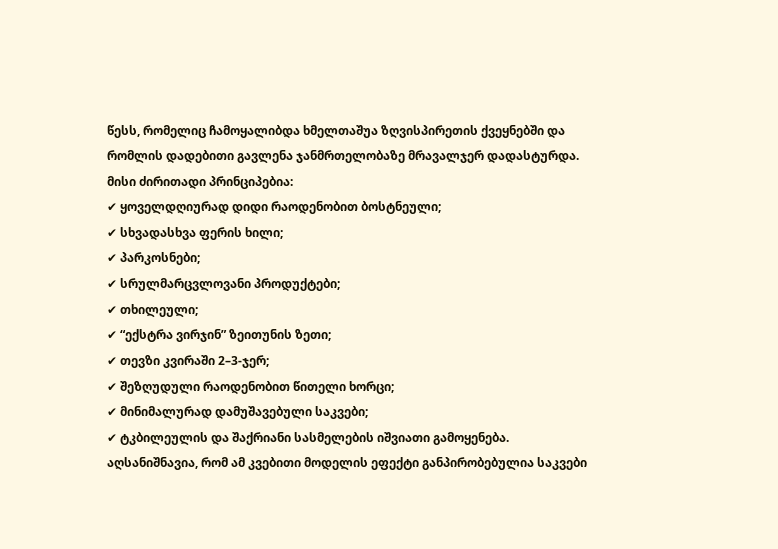წესს, რომელიც ჩამოყალიბდა ხმელთაშუა ზღვისპირეთის ქვეყნებში და რომლის დადებითი გავლენა ჯანმრთელობაზე მრავალჯერ დადასტურდა.
მისი ძირითადი პრინციპებია:
✔ ყოველდღიურად დიდი რაოდენობით ბოსტნეული;
✔ სხვადასხვა ფერის ხილი;
✔ პარკოსნები;
✔ სრულმარცვლოვანი პროდუქტები;
✔ თხილეული;
✔ “ექსტრა ვირჯინ” ზეითუნის ზეთი;
✔ თევზი კვირაში 2–3-ჯერ;
✔ შეზღუდული რაოდენობით წითელი ხორცი;
✔ მინიმალურად დამუშავებული საკვები;
✔ ტკბილეულის და შაქრიანი სასმელების იშვიათი გამოყენება.
აღსანიშნავია, რომ ამ კვებითი მოდელის ეფექტი განპირობებულია საკვები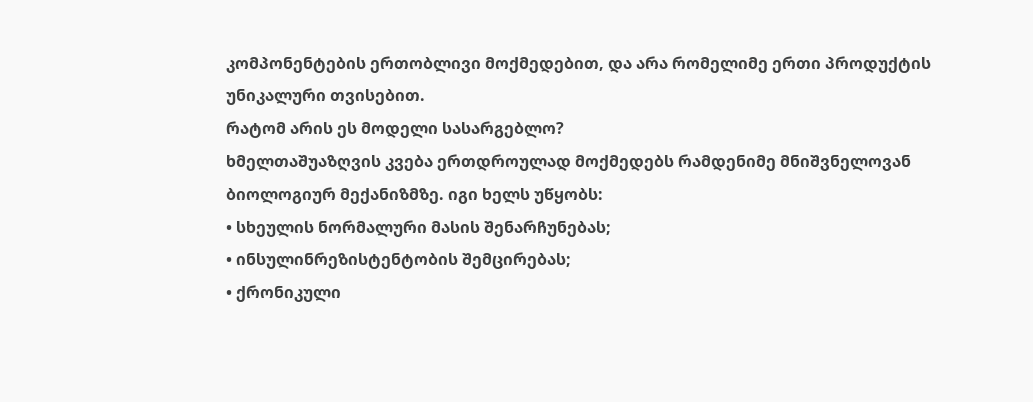კომპონენტების ერთობლივი მოქმედებით, და არა რომელიმე ერთი პროდუქტის უნიკალური თვისებით.
რატომ არის ეს მოდელი სასარგებლო?
ხმელთაშუაზღვის კვება ერთდროულად მოქმედებს რამდენიმე მნიშვნელოვან ბიოლოგიურ მექანიზმზე. იგი ხელს უწყობს:
• სხეულის ნორმალური მასის შენარჩუნებას;
• ინსულინრეზისტენტობის შემცირებას;
• ქრონიკული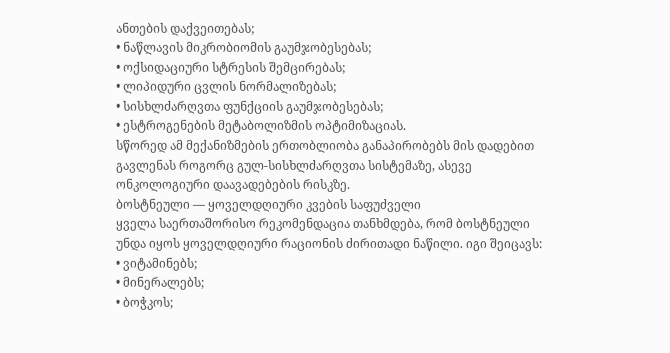ანთების დაქვეითებას;
• ნაწლავის მიკრობიომის გაუმჯობესებას;
• ოქსიდაციური სტრესის შემცირებას;
• ლიპიდური ცვლის ნორმალიზებას;
• სისხლძარღვთა ფუნქციის გაუმჯობესებას;
• ესტროგენების მეტაბოლიზმის ოპტიმიზაციას.
სწორედ ამ მექანიზმების ერთობლიობა განაპირობებს მის დადებით გავლენას როგორც გულ-სისხლძარღვთა სისტემაზე, ასევე ონკოლოგიური დაავადებების რისკზე.
ბოსტნეული — ყოველდღიური კვების საფუძველი
ყველა საერთაშორისო რეკომენდაცია თანხმდება, რომ ბოსტნეული უნდა იყოს ყოველდღიური რაციონის ძირითადი ნაწილი. იგი შეიცავს:
• ვიტამინებს;
• მინერალებს;
• ბოჭკოს;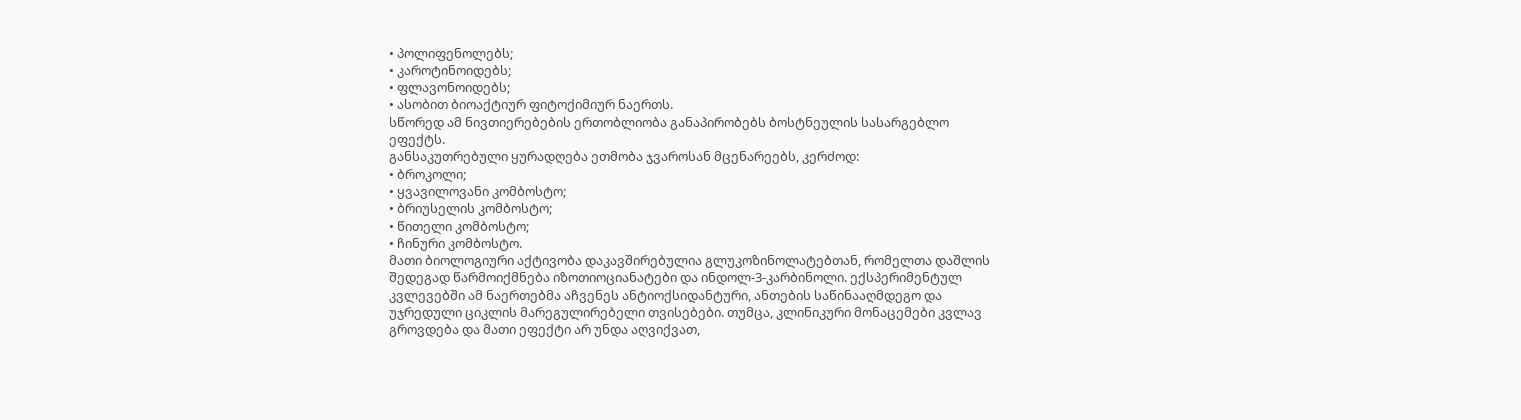• პოლიფენოლებს;
• კაროტინოიდებს;
• ფლავონოიდებს;
• ასობით ბიოაქტიურ ფიტოქიმიურ ნაერთს.
სწორედ ამ ნივთიერებების ერთობლიობა განაპირობებს ბოსტნეულის სასარგებლო ეფექტს.
განსაკუთრებული ყურადღება ეთმობა ჯვაროსან მცენარეებს, კერძოდ:
• ბროკოლი;
• ყვავილოვანი კომბოსტო;
• ბრიუსელის კომბოსტო;
• წითელი კომბოსტო;
• ჩინური კომბოსტო.
მათი ბიოლოგიური აქტივობა დაკავშირებულია გლუკოზინოლატებთან, რომელთა დაშლის შედეგად წარმოიქმნება იზოთიოციანატები და ინდოლ-3-კარბინოლი. ექსპერიმენტულ კვლევებში ამ ნაერთებმა აჩვენეს ანტიოქსიდანტური, ანთების საწინააღმდეგო და უჯრედული ციკლის მარეგულირებელი თვისებები. თუმცა, კლინიკური მონაცემები კვლავ გროვდება და მათი ეფექტი არ უნდა აღვიქვათ,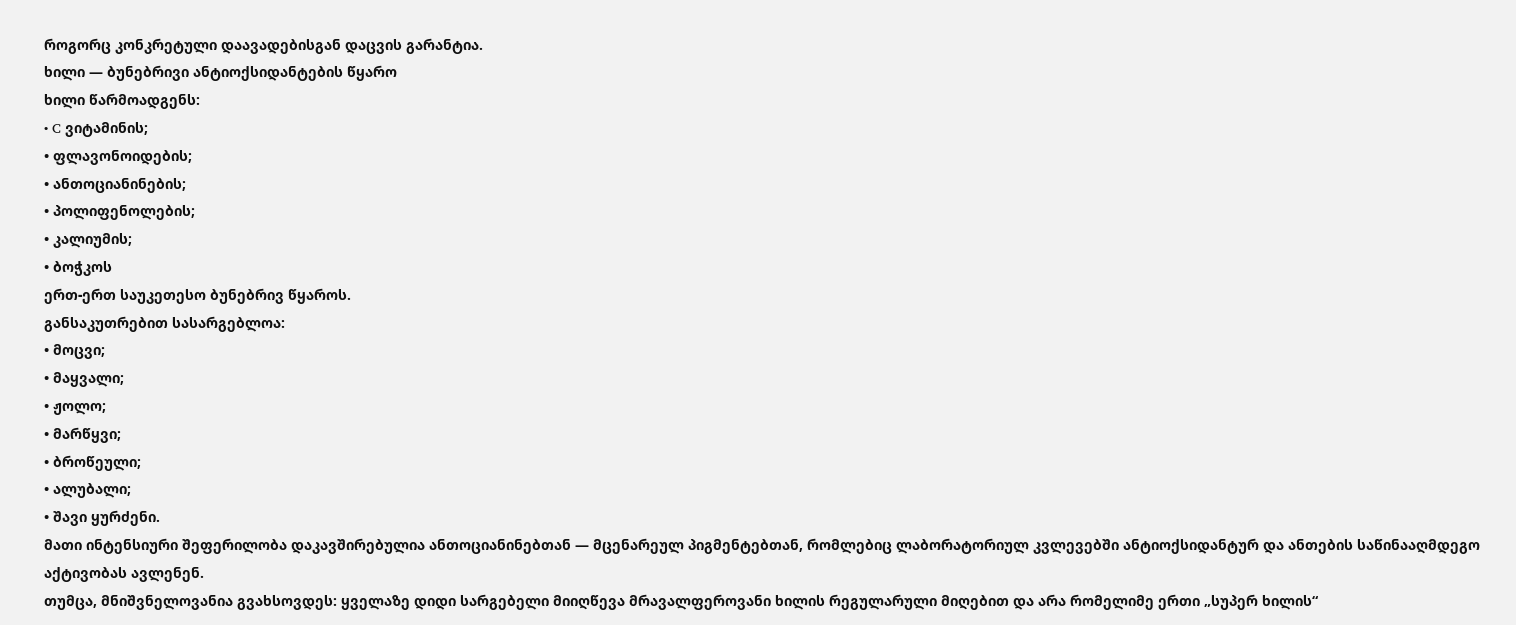როგორც კონკრეტული დაავადებისგან დაცვის გარანტია.
ხილი — ბუნებრივი ანტიოქსიდანტების წყარო
ხილი წარმოადგენს:
• C ვიტამინის;
• ფლავონოიდების;
• ანთოციანინების;
• პოლიფენოლების;
• კალიუმის;
• ბოჭკოს
ერთ-ერთ საუკეთესო ბუნებრივ წყაროს.
განსაკუთრებით სასარგებლოა:
• მოცვი;
• მაყვალი;
• ჟოლო;
• მარწყვი;
• ბროწეული;
• ალუბალი;
• შავი ყურძენი.
მათი ინტენსიური შეფერილობა დაკავშირებულია ანთოციანინებთან — მცენარეულ პიგმენტებთან, რომლებიც ლაბორატორიულ კვლევებში ანტიოქსიდანტურ და ანთების საწინააღმდეგო აქტივობას ავლენენ.
თუმცა, მნიშვნელოვანია გვახსოვდეს: ყველაზე დიდი სარგებელი მიიღწევა მრავალფეროვანი ხილის რეგულარული მიღებით და არა რომელიმე ერთი „სუპერ ხილის“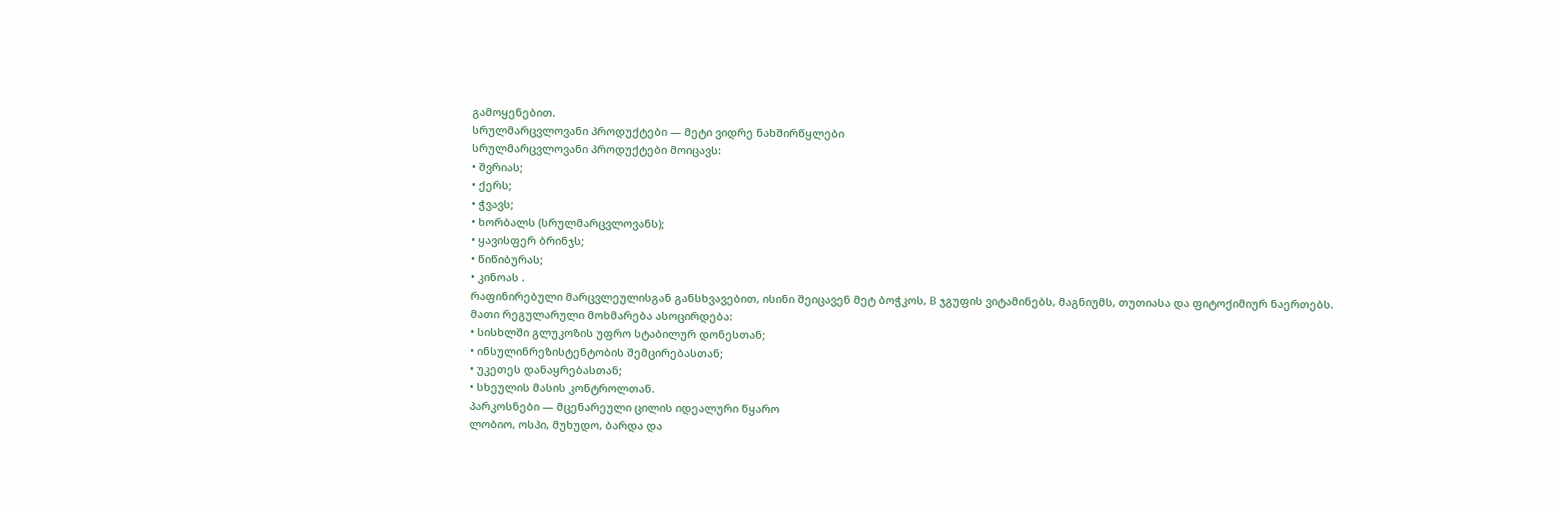გამოყენებით.
სრულმარცვლოვანი პროდუქტები — მეტი ვიდრე ნახშირწყლები
სრულმარცვლოვანი პროდუქტები მოიცავს:
• შვრიას;
• ქერს;
• ჭვავს;
• ხორბალს (სრულმარცვლოვანს);
• ყავისფერ ბრინჯს;
• წიწიბურას;
• კინოას .
რაფინირებული მარცვლეულისგან განსხვავებით, ისინი შეიცავენ მეტ ბოჭკოს, B ჯგუფის ვიტამინებს, მაგნიუმს, თუთიასა და ფიტოქიმიურ ნაერთებს.
მათი რეგულარული მოხმარება ასოცირდება:
• სისხლში გლუკოზის უფრო სტაბილურ დონესთან;
• ინსულინრეზისტენტობის შემცირებასთან;
• უკეთეს დანაყრებასთან;
• სხეულის მასის კონტროლთან.
პარკოსნები — მცენარეული ცილის იდეალური წყარო
ლობიო, ოსპი, მუხუდო, ბარდა და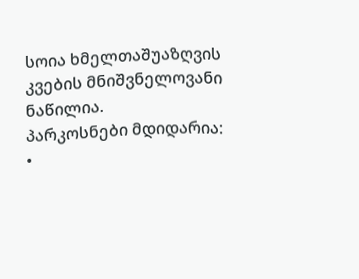სოია ხმელთაშუაზღვის კვების მნიშვნელოვანი ნაწილია.
პარკოსნები მდიდარია:
•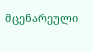მცენარეული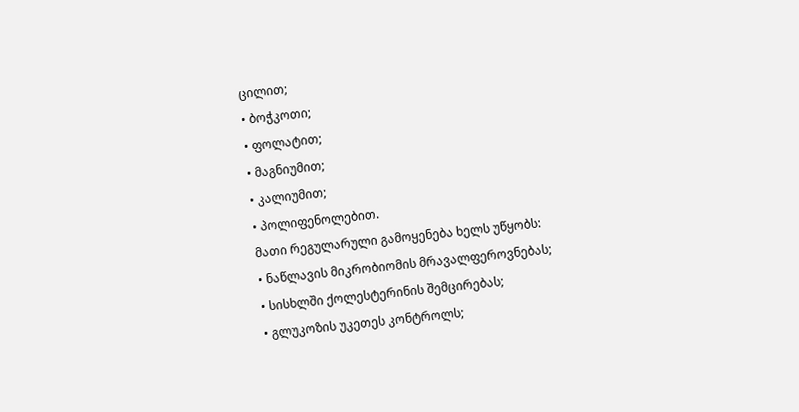ცილით;
• ბოჭკოთი;
• ფოლატით;
• მაგნიუმით;
• კალიუმით;
• პოლიფენოლებით.
მათი რეგულარული გამოყენება ხელს უწყობს:
• ნაწლავის მიკრობიომის მრავალფეროვნებას;
• სისხლში ქოლესტერინის შემცირებას;
• გლუკოზის უკეთეს კონტროლს;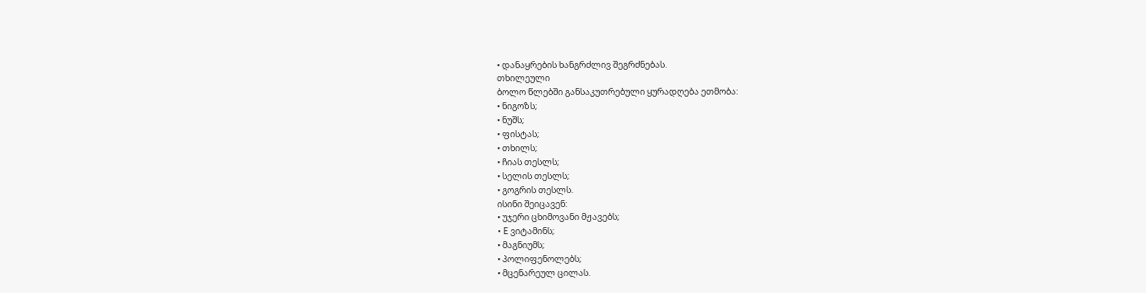• დანაყრების ხანგრძლივ შეგრძნებას.
თხილეული
ბოლო წლებში განსაკუთრებული ყურადღება ეთმობა:
• ნიგოზს;
• ნუშს;
• ფისტას;
• თხილს;
• ჩიას თესლს;
• სელის თესლს;
• გოგრის თესლს.
ისინი შეიცავენ:
• უჯერი ცხიმოვანი მჟავებს;
• E ვიტამინს;
• მაგნიუმს;
• პოლიფენოლებს;
• მცენარეულ ცილას.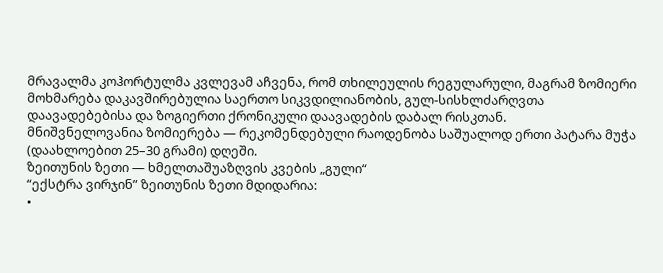მრავალმა კოჰორტულმა კვლევამ აჩვენა, რომ თხილეულის რეგულარული, მაგრამ ზომიერი მოხმარება დაკავშირებულია საერთო სიკვდილიანობის, გულ-სისხლძარღვთა დაავადებებისა და ზოგიერთი ქრონიკული დაავადების დაბალ რისკთან.
მნიშვნელოვანია ზომიერება — რეკომენდებული რაოდენობა საშუალოდ ერთი პატარა მუჭა (დაახლოებით 25–30 გრამი) დღეში.
ზეითუნის ზეთი — ხმელთაშუაზღვის კვების „გული“
“ექსტრა ვირჯინ” ზეითუნის ზეთი მდიდარია:
•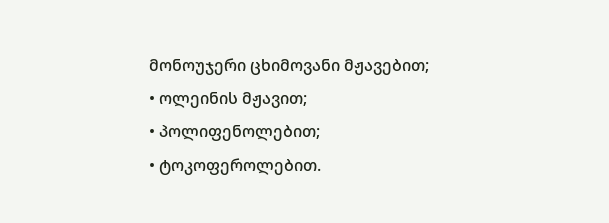მონოუჯერი ცხიმოვანი მჟავებით;
• ოლეინის მჟავით;
• პოლიფენოლებით;
• ტოკოფეროლებით.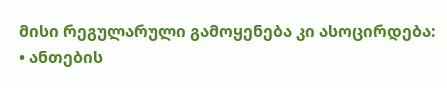მისი რეგულარული გამოყენება კი ასოცირდება:
• ანთების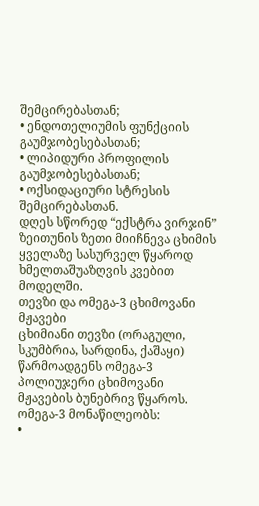შემცირებასთან;
• ენდოთელიუმის ფუნქციის გაუმჯობესებასთან;
• ლიპიდური პროფილის გაუმჯობესებასთან;
• ოქსიდაციური სტრესის შემცირებასთან.
დღეს სწორედ “ექსტრა ვირჯინ” ზეითუნის ზეთი მიიჩნევა ცხიმის ყველაზე სასურველ წყაროდ ხმელთაშუაზღვის კვებით მოდელში.
თევზი და ომეგა-3 ცხიმოვანი მჟავები
ცხიმიანი თევზი (ორაგული, სკუმბრია, სარდინა, ქაშაყი) წარმოადგენს ომეგა-3 პოლიუჯერი ცხიმოვანი მჟავების ბუნებრივ წყაროს.
ომეგა-3 მონაწილეობს:
•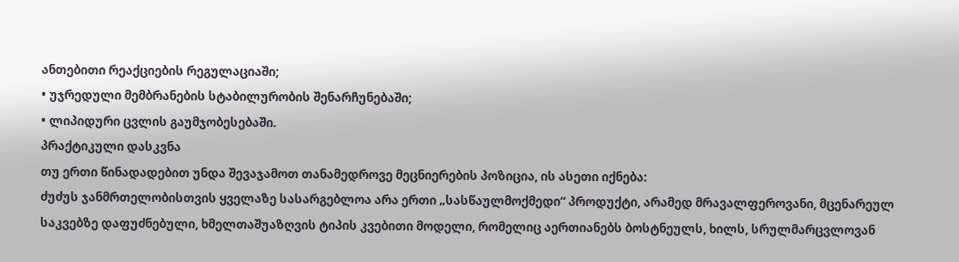ანთებითი რეაქციების რეგულაციაში;
• უჯრედული მემბრანების სტაბილურობის შენარჩუნებაში;
• ლიპიდური ცვლის გაუმჯობესებაში.
პრაქტიკული დასკვნა
თუ ერთი წინადადებით უნდა შევაჯამოთ თანამედროვე მეცნიერების პოზიცია, ის ასეთი იქნება:
ძუძუს ჯანმრთელობისთვის ყველაზე სასარგებლოა არა ერთი „სასწაულმოქმედი“ პროდუქტი, არამედ მრავალფეროვანი, მცენარეულ საკვებზე დაფუძნებული, ხმელთაშუაზღვის ტიპის კვებითი მოდელი, რომელიც აერთიანებს ბოსტნეულს, ხილს, სრულმარცვლოვან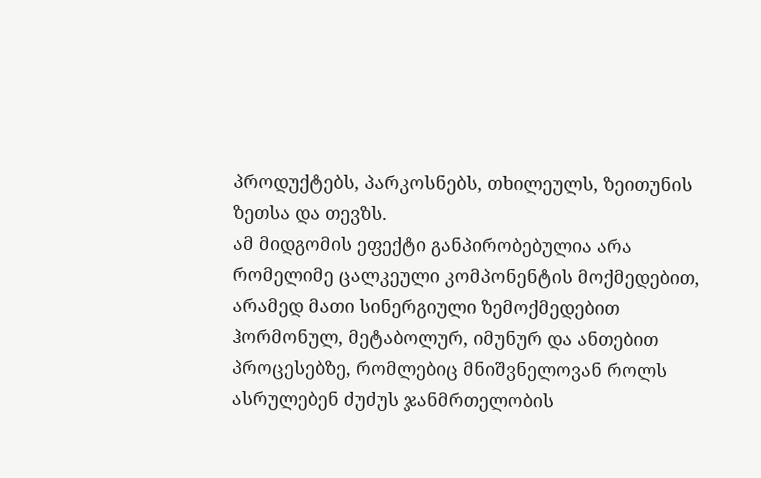პროდუქტებს, პარკოსნებს, თხილეულს, ზეითუნის ზეთსა და თევზს.
ამ მიდგომის ეფექტი განპირობებულია არა რომელიმე ცალკეული კომპონენტის მოქმედებით, არამედ მათი სინერგიული ზემოქმედებით ჰორმონულ, მეტაბოლურ, იმუნურ და ანთებით პროცესებზე, რომლებიც მნიშვნელოვან როლს ასრულებენ ძუძუს ჯანმრთელობის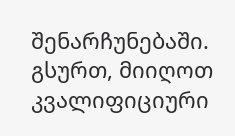შენარჩუნებაში.
გსურთ, მიიღოთ კვალიფიციური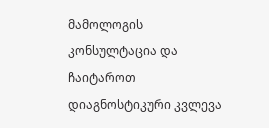მამოლოგის კონსულტაცია და ჩაიტაროთ დიაგნოსტიკური კვლევა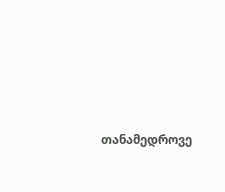თანამედროვე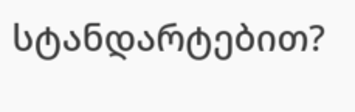სტანდარტებით?